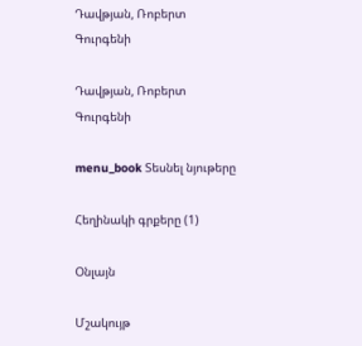Դավթյան, Ռոբերտ Գուրգենի

Դավթյան, Ռոբերտ Գուրգենի

menu_book Տեսնել նյութերը

Հեղինակի գրքերը (1)

Օնլայն

Մշակույթ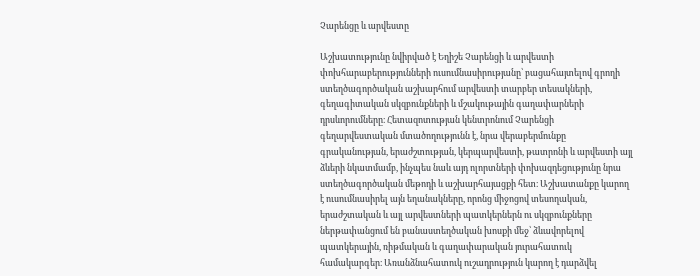Չարենցը և արվեստը

Աշխատությունը նվիրված է Եղիշե Չարենցի և արվեստի փոխհարաբերությունների ուսումնասիրությանը՝ բացահայտելով գրողի ստեղծագործական աշխարհում արվեստի տարբեր տեսակների, գեղագիտական սկզբունքների և մշակութային գաղափարների դրսևորումները։ Հետազոտության կենտրոնում Չարենցի գեղարվեստական մտածողությունն է, նրա վերաբերմունքը գրականության, երաժշտության, կերպարվեստի, թատրոնի և արվեստի այլ ձևերի նկատմամբ, ինչպես նաև այդ ոլորտների փոխազդեցությունը նրա ստեղծագործական մեթոդի և աշխարհայացքի հետ։ Աշխատանքը կարող է ուսումնասիրել այն եղանակները, որոնց միջոցով տեսողական, երաժշտական և այլ արվեստների պատկերներն ու սկզբունքները ներթափանցում են բանաստեղծական խոսքի մեջ՝ ձևավորելով պատկերային, ռիթմական և գաղափարական յուրահատուկ համակարգեր։ Առանձնահատուկ ուշադրություն կարող է դարձվել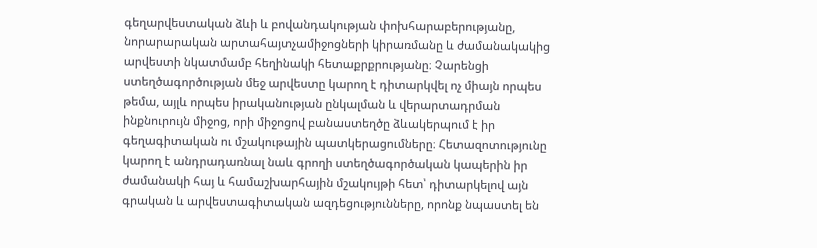գեղարվեստական ձևի և բովանդակության փոխհարաբերությանը, նորարարական արտահայտչամիջոցների կիրառմանը և ժամանակակից արվեստի նկատմամբ հեղինակի հետաքրքրությանը։ Չարենցի ստեղծագործության մեջ արվեստը կարող է դիտարկվել ոչ միայն որպես թեմա, այլև որպես իրականության ընկալման և վերարտադրման ինքնուրույն միջոց, որի միջոցով բանաստեղծը ձևակերպում է իր գեղագիտական ու մշակութային պատկերացումները։ Հետազոտությունը կարող է անդրադառնալ նաև գրողի ստեղծագործական կապերին իր ժամանակի հայ և համաշխարհային մշակույթի հետ՝ դիտարկելով այն գրական և արվեստագիտական ազդեցությունները, որոնք նպաստել են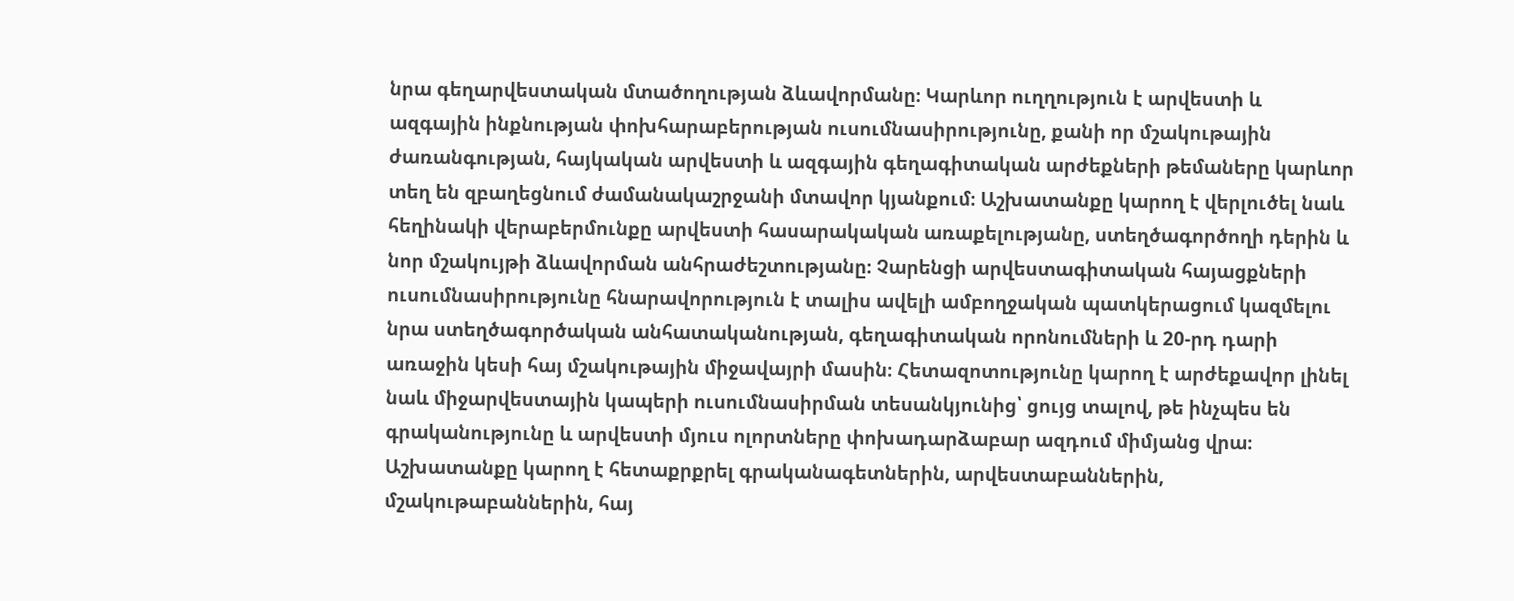նրա գեղարվեստական մտածողության ձևավորմանը։ Կարևոր ուղղություն է արվեստի և ազգային ինքնության փոխհարաբերության ուսումնասիրությունը, քանի որ մշակութային ժառանգության, հայկական արվեստի և ազգային գեղագիտական արժեքների թեմաները կարևոր տեղ են զբաղեցնում ժամանակաշրջանի մտավոր կյանքում։ Աշխատանքը կարող է վերլուծել նաև հեղինակի վերաբերմունքը արվեստի հասարակական առաքելությանը, ստեղծագործողի դերին և նոր մշակույթի ձևավորման անհրաժեշտությանը։ Չարենցի արվեստագիտական հայացքների ուսումնասիրությունը հնարավորություն է տալիս ավելի ամբողջական պատկերացում կազմելու նրա ստեղծագործական անհատականության, գեղագիտական որոնումների և 20-րդ դարի առաջին կեսի հայ մշակութային միջավայրի մասին։ Հետազոտությունը կարող է արժեքավոր լինել նաև միջարվեստային կապերի ուսումնասիրման տեսանկյունից՝ ցույց տալով, թե ինչպես են գրականությունը և արվեստի մյուս ոլորտները փոխադարձաբար ազդում միմյանց վրա։ Աշխատանքը կարող է հետաքրքրել գրականագետներին, արվեստաբաններին, մշակութաբաններին, հայ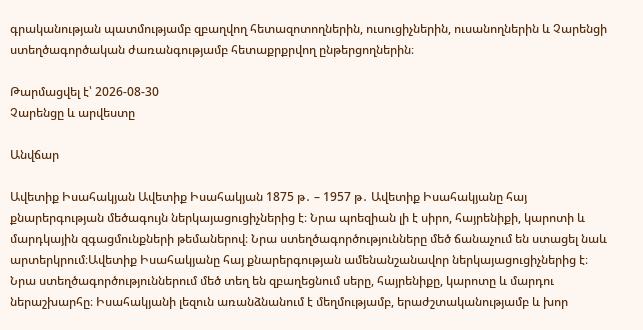գրականության պատմությամբ զբաղվող հետազոտողներին, ուսուցիչներին, ուսանողներին և Չարենցի ստեղծագործական ժառանգությամբ հետաքրքրվող ընթերցողներին։

Թարմացվել է՝ 2026-08-30
Չարենցը և արվեստը

Անվճար

Ավետիք Իսահակյան Ավետիք Իսահակյան 1875 թ․ – 1957 թ․ Ավետիք Իսահակյանը հայ քնարերգության մեծագույն ներկայացուցիչներից է։ Նրա պոեզիան լի է սիրո, հայրենիքի, կարոտի և մարդկային զգացմունքների թեմաներով։ Նրա ստեղծագործությունները մեծ ճանաչում են ստացել նաև արտերկրում։Ավետիք Իսահակյանը հայ քնարերգության ամենանշանավոր ներկայացուցիչներից է։ Նրա ստեղծագործություններում մեծ տեղ են զբաղեցնում սերը, հայրենիքը, կարոտը և մարդու ներաշխարհը։ Իսահակյանի լեզուն առանձնանում է մեղմությամբ, երաժշտականությամբ և խոր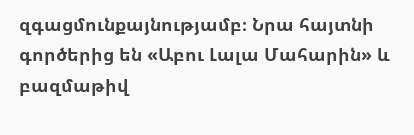զգացմունքայնությամբ։ Նրա հայտնի գործերից են «Աբու Լալա Մահարին» և բազմաթիվ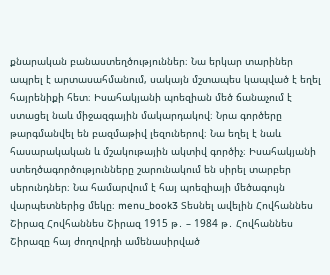քնարական բանաստեղծություններ։ Նա երկար տարիներ ապրել է արտասահմանում, սակայն մշտապես կապված է եղել հայրենիքի հետ։ Իսահակյանի պոեզիան մեծ ճանաչում է ստացել նաև միջազգային մակարդակով։ Նրա գործերը թարգմանվել են բազմաթիվ լեզուներով։ Նա եղել է նաև հասարակական և մշակութային ակտիվ գործիչ։ Իսահակյանի ստեղծագործությունները շարունակում են սիրել տարբեր սերունդներ։ Նա համարվում է հայ պոեզիայի մեծագույն վարպետներից մեկը։ menu_book3 Տեսնել ավելին Հովհաննես Շիրազ Հովհաննես Շիրազ 1915 թ․ – 1984 թ․ Հովհաննես Շիրազը հայ ժողովրդի ամենասիրված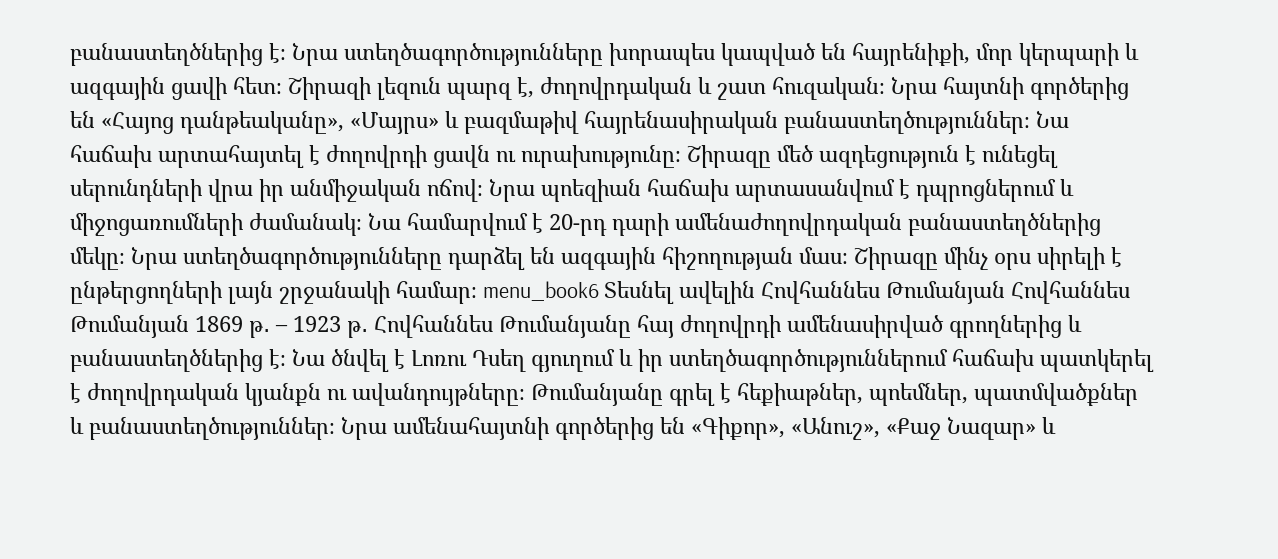բանաստեղծներից է։ Նրա ստեղծագործությունները խորապես կապված են հայրենիքի, մոր կերպարի և ազգային ցավի հետ։ Շիրազի լեզուն պարզ է, ժողովրդական և շատ հուզական։ Նրա հայտնի գործերից են «Հայոց դանթեականը», «Մայրս» և բազմաթիվ հայրենասիրական բանաստեղծություններ։ Նա հաճախ արտահայտել է ժողովրդի ցավն ու ուրախությունը։ Շիրազը մեծ ազդեցություն է ունեցել սերունդների վրա իր անմիջական ոճով։ Նրա պոեզիան հաճախ արտասանվում է դպրոցներում և միջոցառումների ժամանակ։ Նա համարվում է 20-րդ դարի ամենաժողովրդական բանաստեղծներից մեկը։ Նրա ստեղծագործությունները դարձել են ազգային հիշողության մաս։ Շիրազը մինչ օրս սիրելի է ընթերցողների լայն շրջանակի համար։ menu_book6 Տեսնել ավելին Հովհաննես Թումանյան Հովհաննես Թումանյան 1869 թ․ – 1923 թ․ Հովհաննես Թումանյանը հայ ժողովրդի ամենասիրված գրողներից և բանաստեղծներից է։ Նա ծնվել է Լոռու Դսեղ գյուղում և իր ստեղծագործություններում հաճախ պատկերել է ժողովրդական կյանքն ու ավանդույթները։ Թումանյանը գրել է հեքիաթներ, պոեմներ, պատմվածքներ և բանաստեղծություններ։ Նրա ամենահայտնի գործերից են «Գիքոր», «Անուշ», «Քաջ Նազար» և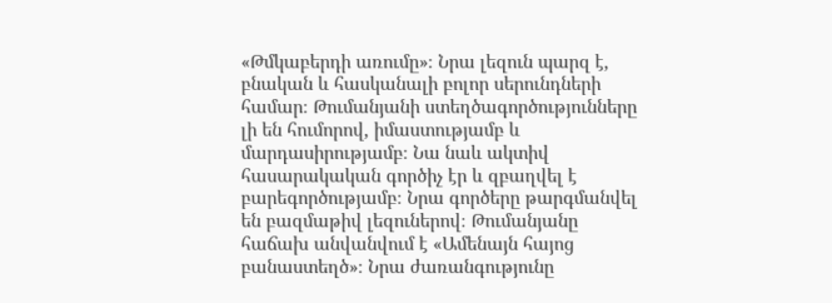«Թմկաբերդի առումը»։ Նրա լեզուն պարզ է, բնական և հասկանալի բոլոր սերունդների համար։ Թումանյանի ստեղծագործությունները լի են հումորով, իմաստությամբ և մարդասիրությամբ։ Նա նաև ակտիվ հասարակական գործիչ էր և զբաղվել է բարեգործությամբ։ Նրա գործերը թարգմանվել են բազմաթիվ լեզուներով։ Թումանյանը հաճախ անվանվում է «Ամենայն հայոց բանաստեղծ»։ Նրա ժառանգությունը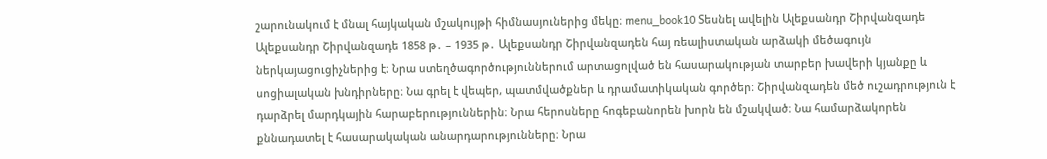շարունակում է մնալ հայկական մշակույթի հիմնասյուներից մեկը։ menu_book10 Տեսնել ավելին Ալեքսանդր Շիրվանզադե Ալեքսանդր Շիրվանզադե 1858 թ․ – 1935 թ․ Ալեքսանդր Շիրվանզադեն հայ ռեալիստական արձակի մեծագույն ներկայացուցիչներից է։ Նրա ստեղծագործություններում արտացոլված են հասարակության տարբեր խավերի կյանքը և սոցիալական խնդիրները։ Նա գրել է վեպեր, պատմվածքներ և դրամատիկական գործեր։ Շիրվանզադեն մեծ ուշադրություն է դարձրել մարդկային հարաբերություններին։ Նրա հերոսները հոգեբանորեն խորն են մշակված։ Նա համարձակորեն քննադատել է հասարակական անարդարությունները։ Նրա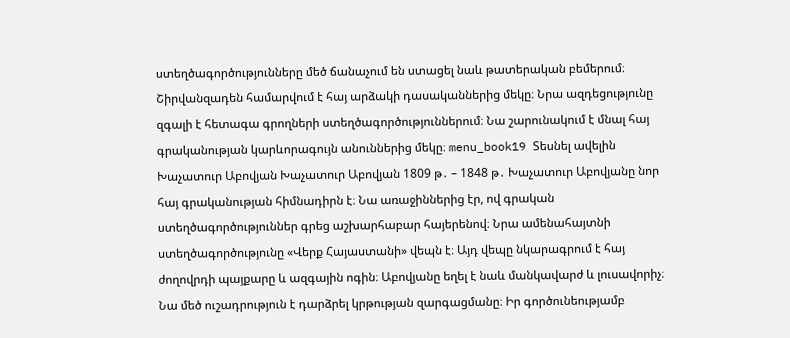ստեղծագործությունները մեծ ճանաչում են ստացել նաև թատերական բեմերում։ Շիրվանզադեն համարվում է հայ արձակի դասականներից մեկը։ Նրա ազդեցությունը զգալի է հետագա գրողների ստեղծագործություններում։ Նա շարունակում է մնալ հայ գրականության կարևորագույն անուններից մեկը։ menu_book19 Տեսնել ավելին Խաչատուր Աբովյան Խաչատուր Աբովյան 1809 թ․ – 1848 թ․ Խաչատուր Աբովյանը նոր հայ գրականության հիմնադիրն է։ Նա առաջիններից էր, ով գրական ստեղծագործություններ գրեց աշխարհաբար հայերենով։ Նրա ամենահայտնի ստեղծագործությունը «Վերք Հայաստանի» վեպն է։ Այդ վեպը նկարագրում է հայ ժողովրդի պայքարը և ազգային ոգին։ Աբովյանը եղել է նաև մանկավարժ և լուսավորիչ։ Նա մեծ ուշադրություն է դարձրել կրթության զարգացմանը։ Իր գործունեությամբ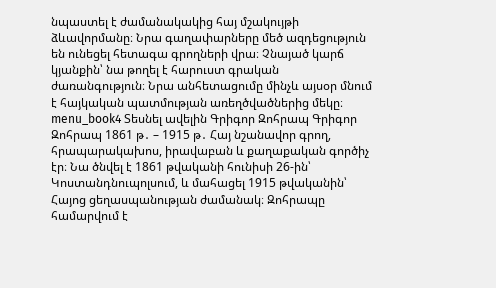նպաստել է ժամանակակից հայ մշակույթի ձևավորմանը։ Նրա գաղափարները մեծ ազդեցություն են ունեցել հետագա գրողների վրա։ Չնայած կարճ կյանքին՝ նա թողել է հարուստ գրական ժառանգություն։ Նրա անհետացումը մինչև այսօր մնում է հայկական պատմության առեղծվածներից մեկը։ menu_book4 Տեսնել ավելին Գրիգոր Զոհրապ Գրիգոր Զոհրապ 1861 թ․ – 1915 թ․ Հայ նշանավոր գրող, հրապարակախոս, իրավաբան և քաղաքական գործիչ էր։ Նա ծնվել է 1861 թվականի հունիսի 26-ին՝ Կոստանդնուպոլսում, և մահացել 1915 թվականին՝ Հայոց ցեղասպանության ժամանակ։ Զոհրապը համարվում է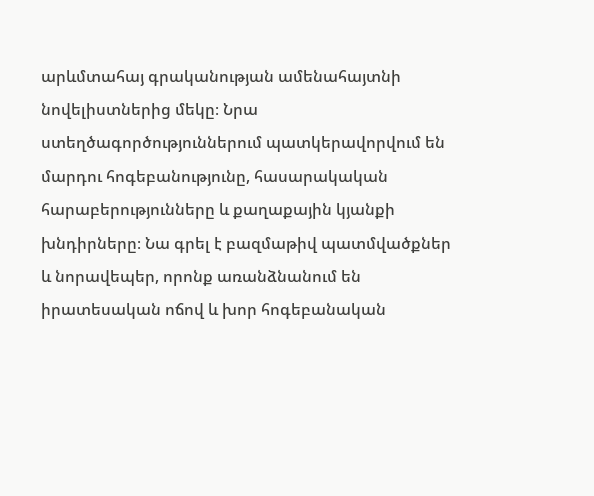արևմտահայ գրականության ամենահայտնի նովելիստներից մեկը։ Նրա ստեղծագործություններում պատկերավորվում են մարդու հոգեբանությունը, հասարակական հարաբերությունները և քաղաքային կյանքի խնդիրները։ Նա գրել է բազմաթիվ պատմվածքներ և նորավեպեր, որոնք առանձնանում են իրատեսական ոճով և խոր հոգեբանական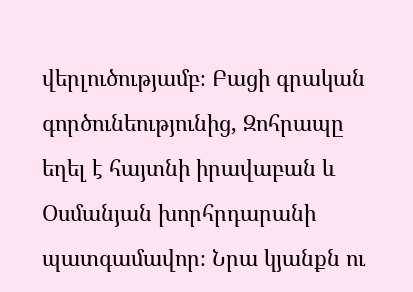վերլուծությամբ։ Բացի գրական գործունեությունից, Զոհրապը եղել է հայտնի իրավաբան և Օսմանյան խորհրդարանի պատգամավոր։ Նրա կյանքն ու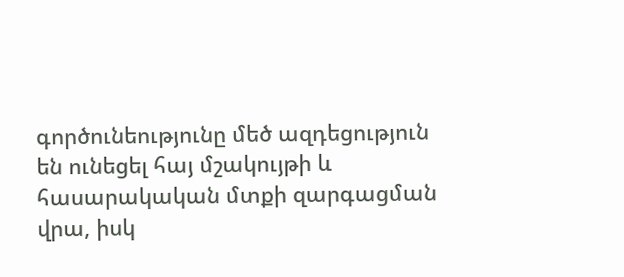գործունեությունը մեծ ազդեցություն են ունեցել հայ մշակույթի և հասարակական մտքի զարգացման վրա, իսկ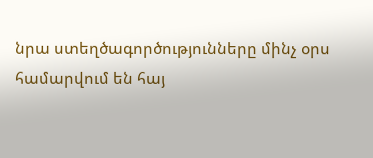նրա ստեղծագործությունները մինչ օրս համարվում են հայ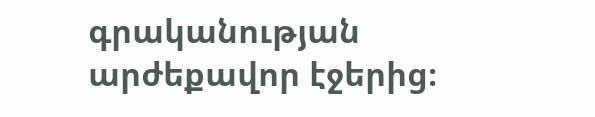գրականության արժեքավոր էջերից։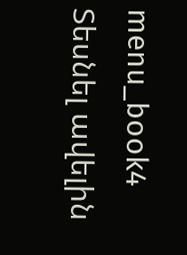menu_book4 Տեսնել ավելին